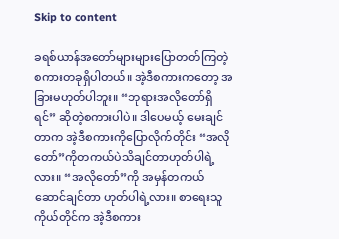Skip to content

ခရစ်ယာန်အတော်များများပြောတတ်ကြတဲ့ စကားတခုရှိပါတယ်။ အဲ့ဒီစကားကတော့ အခြားမဟုတ်ပါဘူး။ “ဘုရားအလိုတော်ရှိရင်” ဆိုတဲ့စကားပါပဲ။ ဒါပေမယ့် မေးချင်တာက အဲ့ဒီစကားကိုပြောလိုက်တိုင်း “အလိုတော်”ကိုတကယ်ပဲသိချင်တာဟုတ်ပါရဲ့လား။ “အလိုတော်”ကို အမှန်တကယ်ဆောင်ချင်တာ ဟုတ်ပါရဲ့လား။ စာရေးသူကိုယ်တိုင်က အဲ့ဒီစကား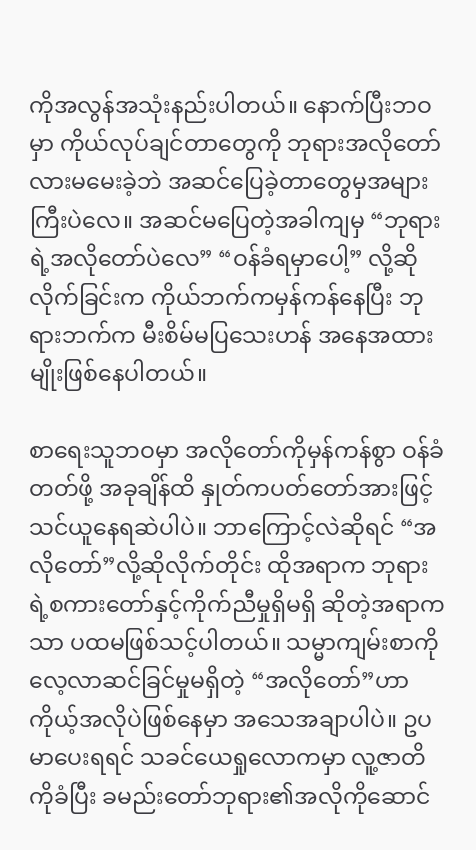ကိုအလွန်အသုံးနည်းပါတယ်။ နောက်ပြီးဘဝမှာ ကိုယ်လုပ်ချင်တာတွေကို ဘုရားအလိုတော်လားမမေးခဲ့ဘဲ အဆင်ပြေခဲ့တာတွေမှအများကြီးပဲလေ။ အဆင်မပြေတဲ့အခါကျမှ “ဘုရားရဲ့အလိုတော်ပဲလေ” “ဝန်ခံရမှာပေါ့” လို့ဆိုလိုက်ခြင်းက ကိုယ်ဘက်ကမှန်ကန်နေပြီး ဘုရားဘက်က မီးစိမ်မပြသေးဟန် အနေအထားမျိုးဖြစ်နေပါတယ်။

စာရေးသူဘဝမှာ အလိုတော်ကိုမှန်ကန်စွာ ဝန်ခံတတ်ဖို့ အခုချိန်ထိ နှုတ်ကပတ်တော်အားဖြင့် သင်ယူနေရဆဲပါပဲ။ ဘာကြောင့်လဲဆိုရင် “အလိုတော်”လို့ဆိုလိုက်တိုင်း ထိုအရာက ဘုရားရဲ့စကားတော်နှင့်ကိုက်ညီမှုရှိမရှိ ဆိုတဲ့အရာကသာ ပထမဖြစ်သင့်ပါတယ်။ သမ္မာကျမ်းစာကိုလေ့လာဆင်ခြင်မှုမရှိတဲ့ “အလိုတော်”ဟာ ကိုယ့်အလိုပဲဖြစ်နေမှာ အသေအချာပါပဲ။ ဥပမာပေးရရင် သခင်ယေရှုလောကမှာ လူ့ဇာတိကိုခံပြီး ခမည်းတော်ဘုရား၏အလိုကိုဆောင်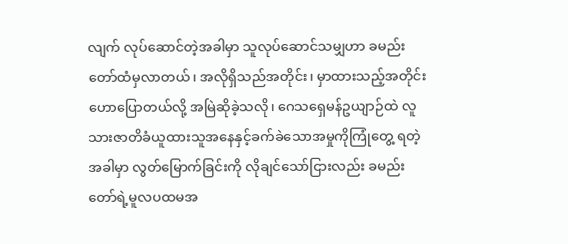လျက် လုပ်ဆောင်တဲ့အခါမှာ သူလုပ်ဆောင်သမျှဟာ ခမည်းတော်ထံမှလာတယ်၊ အလိုရှိသည်အတိုင်း၊ မှာထားသည့်အတိုင်းဟောပြောတယ်လို့ အမြဲဆိုခဲ့သလို၊ ဂေသရှေမန်ဥယျာဉ်ထဲ လူသားဇာတိခံယူထားသူအနေနှင့်ခက်ခဲသောအမှုကိုကြုံတွေ့ ရတဲ့အခါမှာ လွတ်မြောက်ခြင်းကို လိုချင်သော်ငြားလည်း ခမည်းတော်ရဲ့မူလပထမအ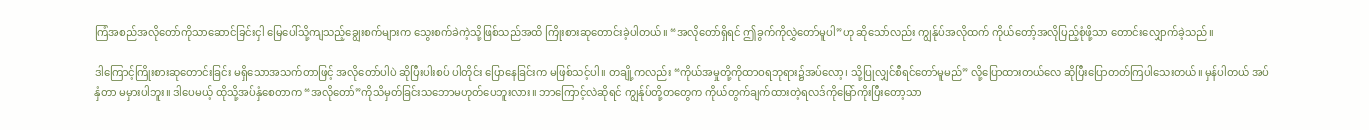ကြံအစည်အလိုတော်ကိုသာဆောင်ခြင်းငှါ မြေပေါ်သို့ကျသည့်ချွေးစက်များက သွေးစက်ခဲကဲ့သို့ဖြစ်သည်အထိ ကြိုးစားဆုတောင်းခဲ့ပါတယ်။ “အလိုတော်ရှိရင် ဤခွက်ကိုလွှဲတော်မူပါ”ဟု ဆိုသော်လည်း ကျွန်ုပ်အလိုထက် ကိုယ်တော့်အလိုပြည့်စုံဖို့သာ တောင်းလျှောက်ခဲ့သည်။

ဒါကြောင့်ကြိုးစားဆုတောင်းခြင်း မရှိသောအသက်တာဖြင့် အလိုတော်ပါပဲ ဆိုပြီးပါးစပ် ပါတိုင်း ပြောနေခြင်းက မဖြစ်သင့်ပါ။ တချို့ကလည်း “ကိုယ်အမှုတို့ကိုထာဝရဘုရား၌အပ်လော့၊ သို့ပြုလျှင်စီရင်တော်မူမည်” လို့ပြောထားတယ်လေ ဆိုပြီးပြောတတ်ကြပါသေးတယ်။ မှန်ပါတယ် အပ်နှံတာ မမှားပါဘူး။ ဒါပေမယ့် ထိုသို့အပ်နှံစေတာက “အလိုတော်”ကိုသိမှတ်ခြင်းသဘောမဟုတ်ပေဘူးလား။ ဘာကြောင့်လဲဆိုရင် ကျွန်ုပ်တို့တတွေက ကိုယ်တွက်ချက်ထားတဲ့ရလဒ်ကိုမြော်ကိုးပြီးတော့သာ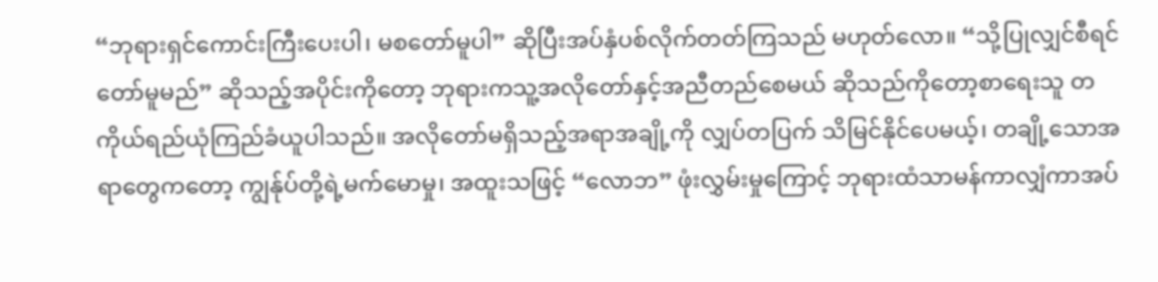“ဘုရားရှင်ကောင်းကြီးပေးပါ၊ မစတော်မူပါ” ဆိုပြီးအပ်နှံပစ်လိုက်တတ်ကြသည် မဟုတ်လော။ “သို့ပြုလျှင်စီရင်တော်မူမည်” ဆိုသည့်အပိုင်းကိုတော့ ဘုရားကသူ့အလိုတော်နှင့်အညီတည်စေမယ် ဆိုသည်ကိုတော့စာရေးသူ တကိုယ်ရည်ယုံကြည်ခံယူပါသည်။ အလိုတော်မရှိသည့်အရာအချို့ကို လျှပ်တပြက် သိမြင်နိုင်ပေမယ့်၊ တချို့သောအရာတွေကတော့ ကျွန်ုပ်တို့ရဲ့မက်မောမှု၊ အထူးသဖြင့် “လောဘ” ဖုံးလွှမ်းမှုကြောင့် ဘုရားထံသာမန်ကာလျှံကာအပ်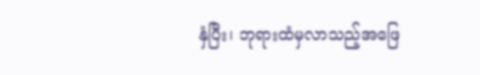နှံပြီး၊ ဘုရားထံမှလာသည့်အဖြေ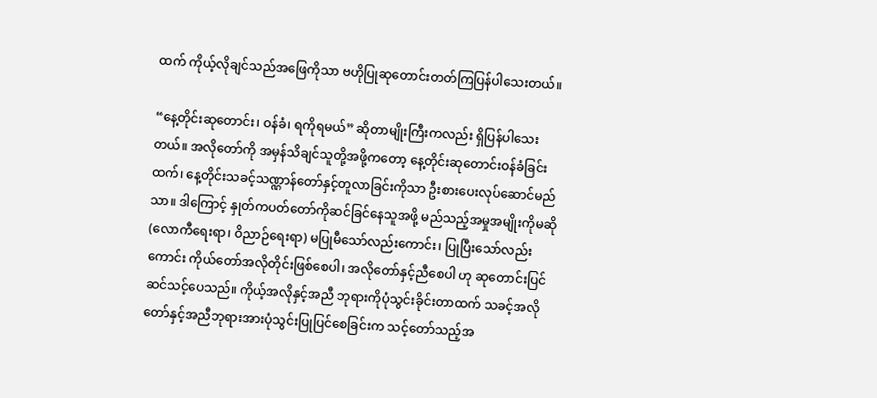ထက် ကိုယ့်လိုချင်သည်အဖြေကိုသာ ဗဟိုပြုဆုတောင်းတတ်ကြပြန်ပါသေးတယ်။

“နေ့တိုင်းဆုတောင်း၊ ဝန်ခံ၊ ရကိုရမယ်” ဆိုတာမျိုးကြီးကလည်း ရှိပြန်ပါသေးတယ်။ အလိုတော်ကို အမှန်သိချင်သူတို့အဖို့ကတော့ နေ့တိုင်းဆုတောင်းဝန်ခံခြင်းထက်၊ နေ့တိုင်းသခင့်သဏ္ဠာန်တော်နှင့်တူလာခြင်းကိုသာ ဦးစားပေးလုပ်ဆောင်မည်သာ။ ဒါကြောင့် နှုတ်ကပတ်တော်ကိုဆင်ခြင်နေသူအဖို့ မည်သည့်အမှုအမျိုးကိုမဆို (လောကီရေးရာ၊ ဝိညာဉ်ရေးရာ) မပြုမီသော်လည်းကောင်း၊ ပြုပြီးသော်လည်းကောင်း ကိုယ်တော်အလိုတိုင်းဖြစ်စေပါ၊ အလိုတော်နှင့်ညီစေပါ ဟု ဆုတောင်းပြင်ဆင်သင့်ပေသည်။ ကိုယ့်အလိုနှင့်အညီ ဘုရားကိုပုံသွင်းခိုင်းတာထက် သခင့်အလိုတော်နှင့်အညီဘုရားအားပုံသွင်းပြုပြင်စေခြင်းက သင့်တော်သည့်အ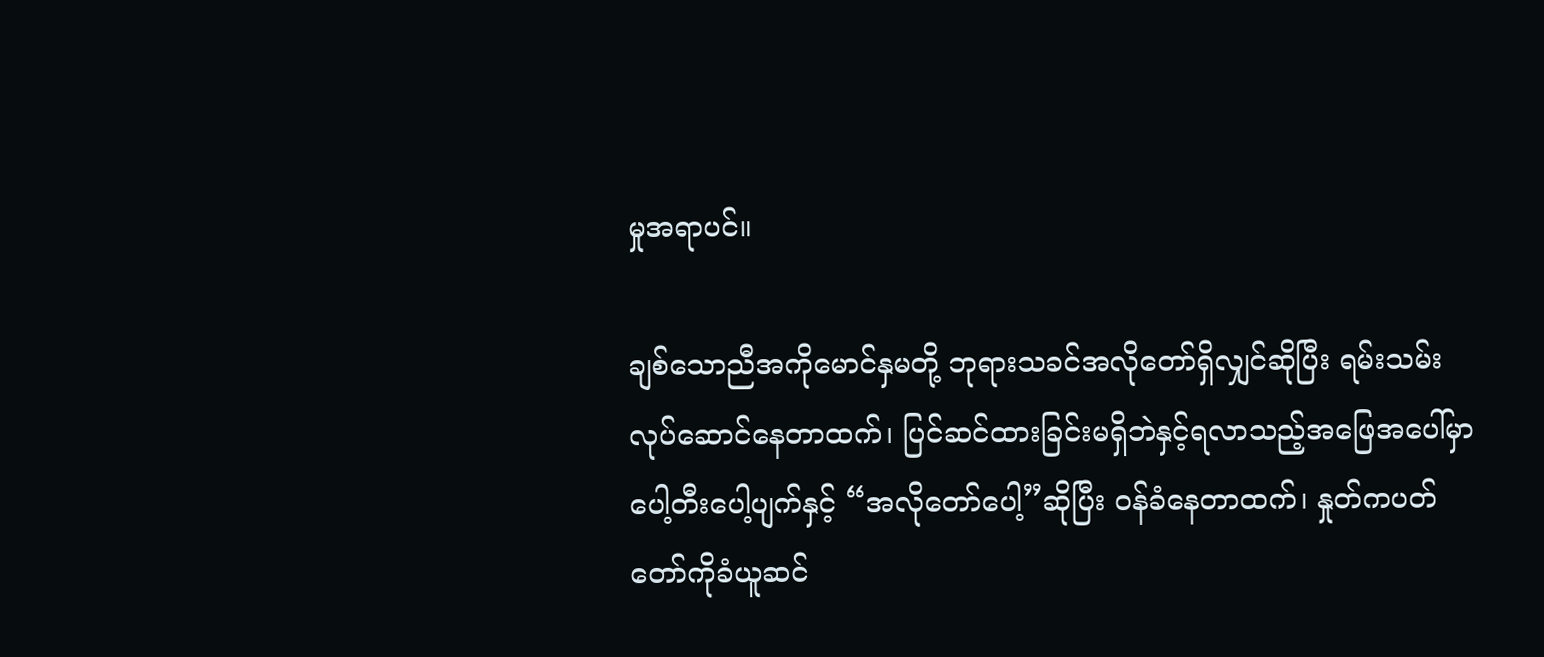မှုအရာပင်။

ချစ်သောညီအကိုမောင်နှမတို့ ဘုရားသခင်အလိုတော်ရှိလျှင်ဆိုပြီး ရမ်းသမ်းလုပ်ဆောင်နေတာထက်၊ ပြင်ဆင်ထားခြင်းမရှိဘဲနှင့်ရလာသည့်အဖြေအပေါ်မှာ ပေါ့တီးပေါ့ပျက်နှင့် “အလိုတော်ပေါ့”ဆိုပြီး ဝန်ခံနေတာထက်၊ နှုတ်ကပတ်တော်ကိုခံယူဆင်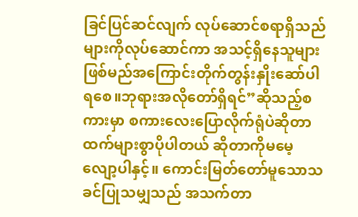ခြင်ပြင်ဆင်လျက် လုပ်ဆောင်စရာရှိသည်များကိုလုပ်ဆောင်ကာ အသင့်ရှိနေသူများဖြစ်မည်အကြောင်းတိုက်တွန်းနှိုးဆော်ပါရစေ။ဘုရားအလိုတော်ရှိရင်”ဆိုသည့်စကားမှာ စကားလေးပြောလိုက်ရုံပဲဆိုတာထက်များစွာပိုပါတယ် ဆိုတာကိုမမေ့လျော့ပါနှင့်။ ကောင်းမြတ်တော်မူသောသခင်ပြုသမျှသည် အသက်တာ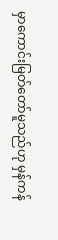မှာကောင်းမြတ်တော်မူသည်ဟု မှန်ကန်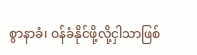စွာနာခံ၊ ဝန်ခံနိုင်ဖို့လို့ငှါသာဖြစ်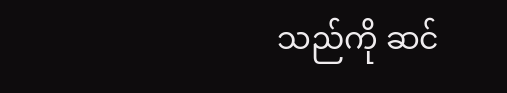သည်ကို ဆင်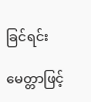ခြင်ရင်း

မေတ္တာဖြင့်